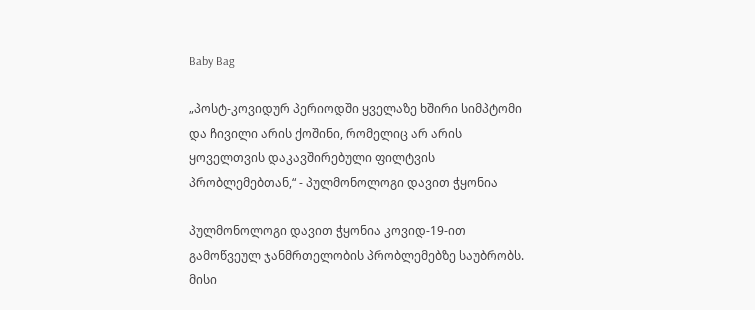Baby Bag

„პოსტ-კოვიდურ პერიოდში ყველაზე ხშირი სიმპტომი და ჩივილი არის ქოშინი, რომელიც არ არის ყოველთვის დაკავშირებული ფილტვის პრობლემებთან,“ - პულმონოლოგი დავით ჭყონია

პულმონოლოგი დავით ჭყონია კოვიდ-19-ით გამოწვეულ ჯანმრთელობის პრობლემებზე საუბრობს. მისი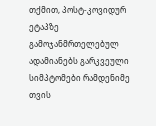თქმით, პოსტ-კოვიდურ ეტაპზე გამოჯანმრთელებულ ადამიანებს გარკვეული სიმპტომები რამდენიმე თვის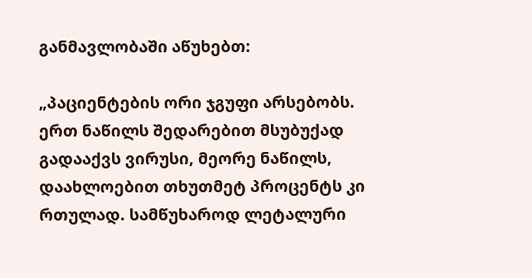განმავლობაში აწუხებთ:

„პაციენტების ორი ჯგუფი არსებობს. ერთ ნაწილს შედარებით მსუბუქად გადააქვს ვირუსი, მეორე ნაწილს, დაახლოებით თხუთმეტ პროცენტს კი რთულად. სამწუხაროდ ლეტალური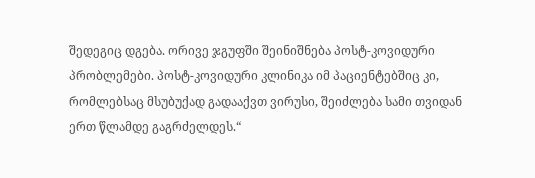შედეგიც დგება. ორივე ჯგუფში შეინიშნება პოსტ-კოვიდური პრობლემები. პოსტ-კოვიდური კლინიკა იმ პაციენტებშიც კი, რომლებსაც მსუბუქად გადააქვთ ვირუსი, შეიძლება სამი თვიდან ერთ წლამდე გაგრძელდეს.“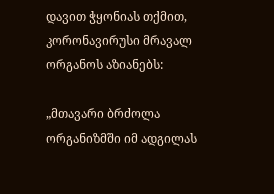დავით ჭყონიას თქმით, კორონავირუსი მრავალ ორგანოს აზიანებს:

„მთავარი ბრძოლა ორგანიზმში იმ ადგილას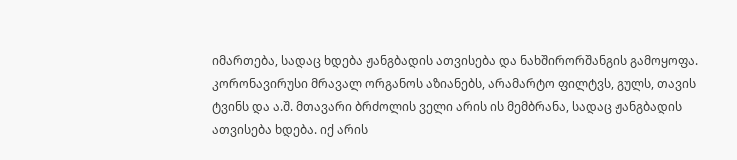იმართება, სადაც ხდება ჟანგბადის ათვისება და ნახშირორშანგის გამოყოფა. კორონავირუსი მრავალ ორგანოს აზიანებს, არამარტო ფილტვს, გულს, თავის ტვინს და ა.შ. მთავარი ბრძოლის ველი არის ის მემბრანა, სადაც ჟანგბადის ათვისება ხდება. იქ არის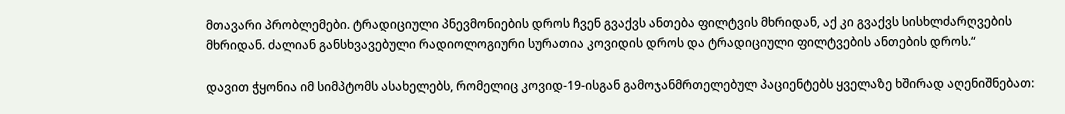მთავარი პრობლემები. ტრადიციული პნევმონიების დროს ჩვენ გვაქვს ანთება ფილტვის მხრიდან, აქ კი გვაქვს სისხლძარღვების მხრიდან. ძალიან განსხვავებული რადიოლოგიური სურათია კოვიდის დროს და ტრადიციული ფილტვების ანთების დროს.“

დავით ჭყონია იმ სიმპტომს ასახელებს, რომელიც კოვიდ-19-ისგან გამოჯანმრთელებულ პაციენტებს ყველაზე ხშირად აღენიშნებათ: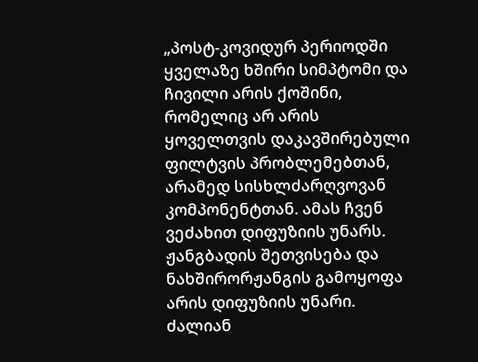„პოსტ-კოვიდურ პერიოდში ყველაზე ხშირი სიმპტომი და ჩივილი არის ქოშინი, რომელიც არ არის ყოველთვის დაკავშირებული ფილტვის პრობლემებთან, არამედ სისხლძარღვოვან კომპონენტთან. ამას ჩვენ ვეძახით დიფუზიის უნარს. ჟანგბადის შეთვისება და ნახშირორჟანგის გამოყოფა არის დიფუზიის უნარი. ძალიან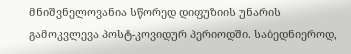მნიშვნელოვანია სწორედ დიფუზიის უნარის გამოკვლევა პოსტ-კოვიდურ პერიოდში. საბედნიეროდ,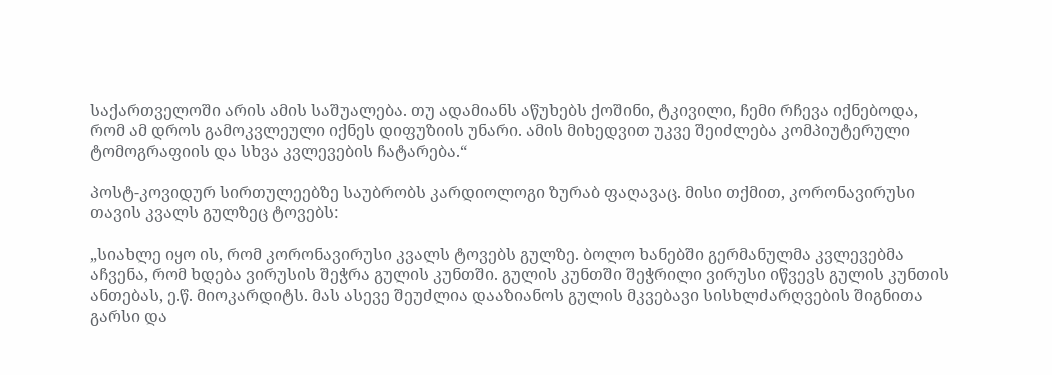საქართველოში არის ამის საშუალება. თუ ადამიანს აწუხებს ქოშინი, ტკივილი, ჩემი რჩევა იქნებოდა, რომ ამ დროს გამოკვლეული იქნეს დიფუზიის უნარი. ამის მიხედვით უკვე შეიძლება კომპიუტერული ტომოგრაფიის და სხვა კვლევების ჩატარება.“

პოსტ-კოვიდურ სირთულეებზე საუბრობს კარდიოლოგი ზურაბ ფაღავაც. მისი თქმით, კორონავირუსი თავის კვალს გულზეც ტოვებს:

„სიახლე იყო ის, რომ კორონავირუსი კვალს ტოვებს გულზე. ბოლო ხანებში გერმანულმა კვლევებმა აჩვენა, რომ ხდება ვირუსის შეჭრა გულის კუნთში. გულის კუნთში შეჭრილი ვირუსი იწვევს გულის კუნთის ანთებას, ე.წ. მიოკარდიტს. მას ასევე შეუძლია დააზიანოს გულის მკვებავი სისხლძარღვების შიგნითა გარსი და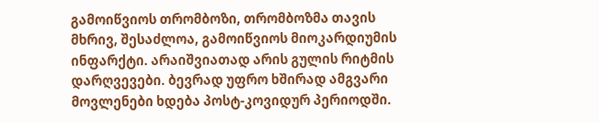გამოიწვიოს თრომბოზი, თრომბოზმა თავის მხრივ, შესაძლოა, გამოიწვიოს მიოკარდიუმის ინფარქტი. არაიშვიათად არის გულის რიტმის დარღვევები. ბევრად უფრო ხშირად ამგვარი მოვლენები ხდება პოსტ-კოვიდურ პერიოდში.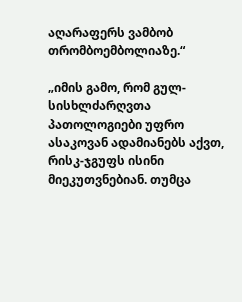აღარაფერს ვამბობ თრომბოემბოლიაზე.“

„იმის გამო, რომ გულ-სისხლძარღვთა პათოლოგიები უფრო ასაკოვან ადამიანებს აქვთ, რისკ-ჯგუფს ისინი მიეკუთვნებიან. თუმცა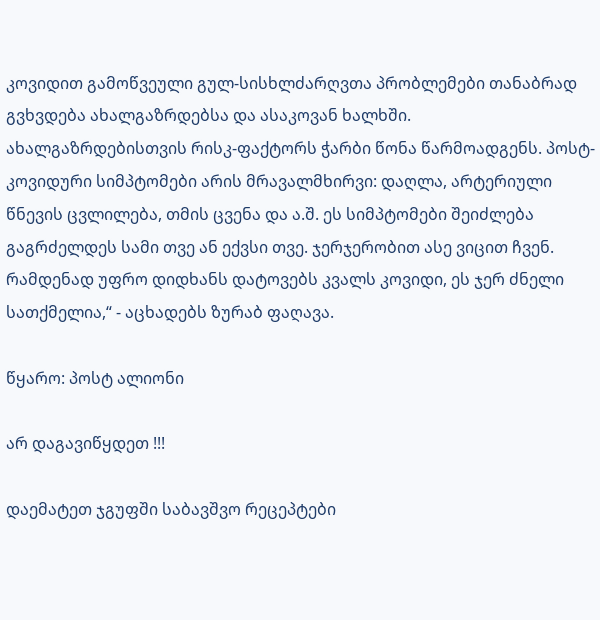კოვიდით გამოწვეული გულ-სისხლძარღვთა პრობლემები თანაბრად გვხვდება ახალგაზრდებსა და ასაკოვან ხალხში. ახალგაზრდებისთვის რისკ-ფაქტორს ჭარბი წონა წარმოადგენს. პოსტ-კოვიდური სიმპტომები არის მრავალმხირვი: დაღლა, არტერიული წნევის ცვლილება, თმის ცვენა და ა.შ. ეს სიმპტომები შეიძლება გაგრძელდეს სამი თვე ან ექვსი თვე. ჯერჯერობით ასე ვიცით ჩვენ. რამდენად უფრო დიდხანს დატოვებს კვალს კოვიდი, ეს ჯერ ძნელი სათქმელია,“ - აცხადებს ზურაბ ფაღავა.

წყარო: პოსტ ალიონი

არ დაგავიწყდეთ !!!

დაემატეთ ჯგუფში საბავშვო რეცეპტები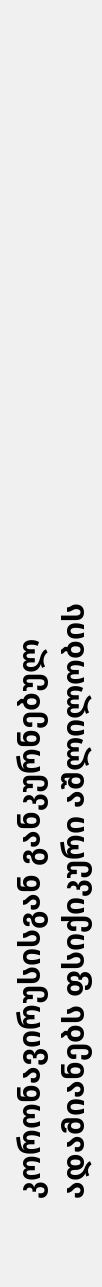კორონავირუსისგან განკურნებულ ადამიანებს ფსიქიკური აშლილობის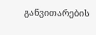განვითარების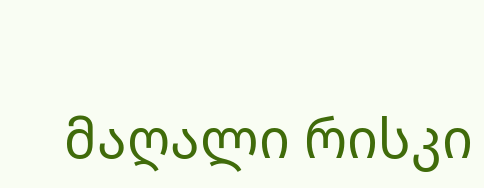მაღალი რისკი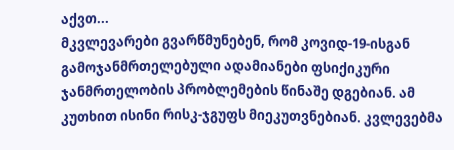აქვთ...
მკვლევარები გვარწმუნებენ, რომ კოვიდ-19-ისგან გამოჯანმრთელებული ადამიანები ფსიქიკური ჯანმრთელობის პრობლემების წინაშე დგებიან. ამ კუთხით ისინი რისკ-ჯგუფს მიეკუთვნებიან. კვლევებმა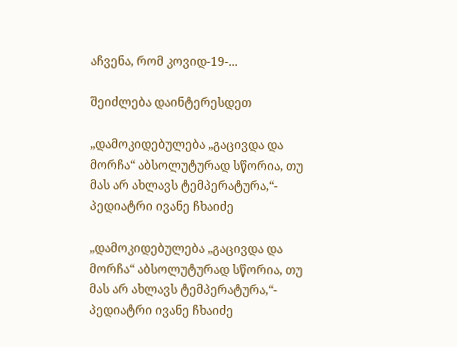აჩვენა, რომ კოვიდ-19-...

შეიძლება დაინტერესდეთ

„დამოკიდებულება „გაცივდა და მორჩა“ აბსოლუტურად სწორია, თუ მას არ ახლავს ტემპერატურა,“- პედიატრი ივანე ჩხაიძე

„დამოკიდებულება „გაცივდა და მორჩა“ აბსოლუტურად სწორია, თუ მას არ ახლავს ტემპერატურა,“- პედიატრი ივანე ჩხაიძე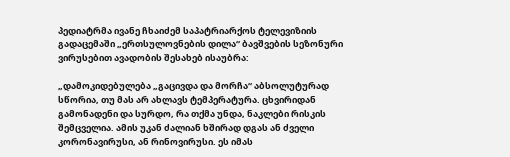პედიატრმა ივანე ჩხაიძემ საპატრიარქოს ტელევიზიის გადაცემაში „ერთსულოვნების დილა“ ბავშვების სეზონური ვირუსებით ავადობის შესახებ ისაუბრა:

„დამოკიდებულება „გაცივდა და მორჩა“ აბსოლუტურად სწორია, თუ მას არ ახლავს ტემპერატურა. ცხვირიდან გამონადენი და სურდო, რა თქმა უნდა, ნაკლები რისკის შემცველია. ამის უკან ძალიან ხშირად დგას ან ძველი კორონავირუსი, ან რინოვირუსი. ეს იმას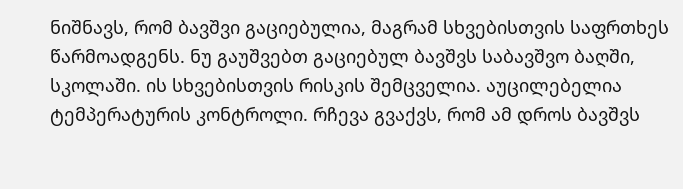ნიშნავს, რომ ბავშვი გაციებულია, მაგრამ სხვებისთვის საფრთხეს წარმოადგენს. ნუ გაუშვებთ გაციებულ ბავშვს საბავშვო ბაღში, სკოლაში. ის სხვებისთვის რისკის შემცველია. აუცილებელია ტემპერატურის კონტროლი. რჩევა გვაქვს, რომ ამ დროს ბავშვს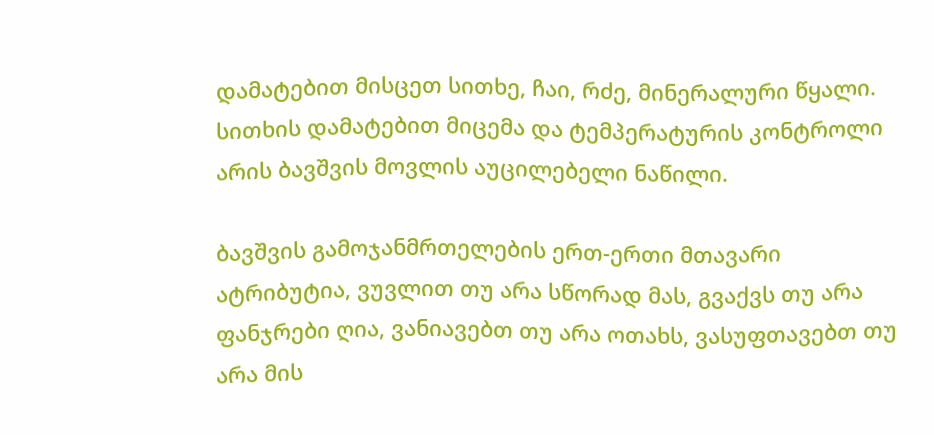დამატებით მისცეთ სითხე, ჩაი, რძე, მინერალური წყალი. სითხის დამატებით მიცემა და ტემპერატურის კონტროლი არის ბავშვის მოვლის აუცილებელი ნაწილი.

ბავშვის გამოჯანმრთელების ერთ-ერთი მთავარი ატრიბუტია, ვუვლით თუ არა სწორად მას, გვაქვს თუ არა ფანჯრები ღია, ვანიავებთ თუ არა ოთახს, ვასუფთავებთ თუ არა მის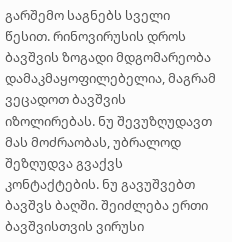გარშემო საგნებს სველი წესით. რინოვირუსის დროს ბავშვის ზოგადი მდგომარეობა დამაკმაყოფილებელია, მაგრამ ვეცადოთ ბავშვის იზოლირებას. ნუ შევუზღუდავთ მას მოძრაობას, უბრალოდ შეზღუდვა გვაქვს კონტაქტების. ნუ გავუშვებთ ბავშვს ბაღში. შეიძლება ერთი ბავშვისთვის ვირუსი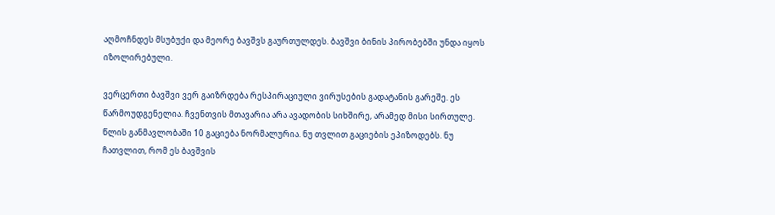აღმოჩნდეს მსუბუქი და მეორე ბავშვს გაურთულდეს. ბავშვი ბინის პირობებში უნდა იყოს იზოლირებული.

ვერცერთი ბავშვი ვერ გაიზრდება რესპირაციული ვირუსების გადატანის გარეშე. ეს წარმოუდგენელია. ჩვენთვის მთავარია არა ავადობის სიხშირე, არამედ მისი სირთულე. წლის განმავლობაში 10 გაციება ნორმალურია. ნუ თვლით გაციების ეპიზოდებს. ნუ ჩათვლით, რომ ეს ბავშვის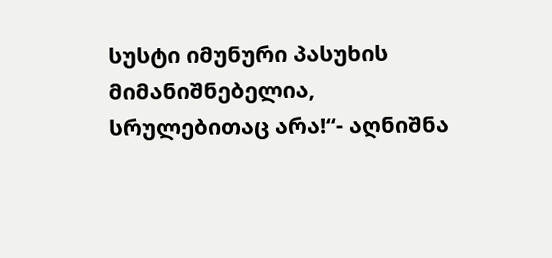სუსტი იმუნური პასუხის მიმანიშნებელია, სრულებითაც არა!“- აღნიშნა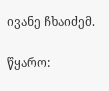ივანე ჩხაიძემ.

წყარო: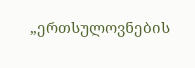„ერთსულოვნების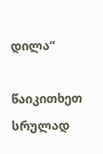დილა“

წაიკითხეთ სრულად